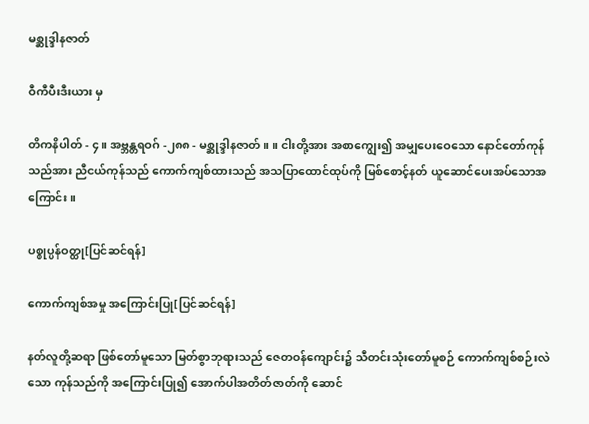မစ္ဆုဒ္ဒါနဇာတ်

ဝီကီပီးဒီးယား မှ

တိကနိပါတ် - ၄။ အဗ္ဘန္တရဝဂ် -၂၈၈ - မစ္ဆုဒ္ဒါနဇာတ်။ ။ ငါးတို့အား အစာကျွေး၍ အမျှပေးဝေသော နောင်တော်ကုန်သည်အား ညီငယ်ကုန်သည် ကောက်ကျစ်ထားသည် အသပြာထောင်ထုပ်ကို မြစ်စောင့်နတ် ယူဆောင်ပေးအပ်သောအကြောင်း။

ပစ္စုပ္ပန်ဝတ္ထု[ပြင်ဆင်ရန်]

ကောက်ကျစ်အမှု အကြောင်းပြု[ပြင်ဆင်ရန်]

နတ်လူတို့ဆရာ ဖြစ်တော်မူသော မြတ်စွာဘုရားသည် ဇေတဝန်ကျောင်း၌ သီတင်းသုံးတော်မူစဉ် ကောက်ကျစ်စဉ်းလဲသော ကုန်သည်ကို အကြောင်းပြု၍ အောက်ပါအတိတ်ဇာတ်ကို ဆောင်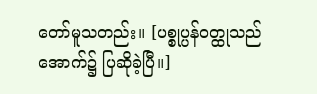တော်မူသတည်း။ [ပစ္စုပ္ပန်ဝတ္ထုသည် အောက်၌ ပြဆိုခဲ့ပြီ။]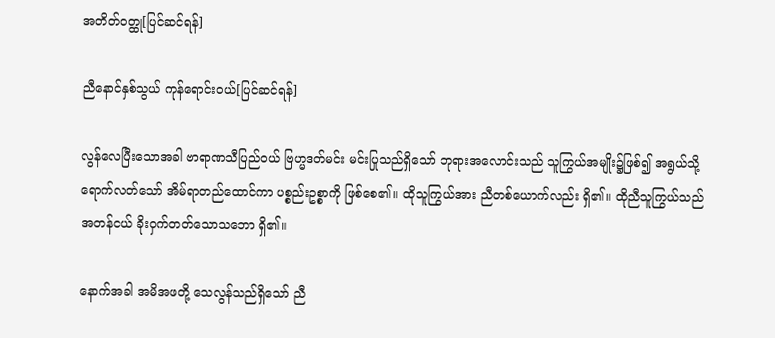အတိတ်ဝတ္ထု[ပြင်ဆင်ရန်]

ညီနောင်နှစ်သွယ် ကုန်ရောင်းဝယ်[ပြင်ဆင်ရန်]

လွန်လေပြီးသောအခါ ဗာရာဏသီပြည်ဝယ် ဗြဟ္မဒတ်မင်း မင်းပြုသည်ရှိသော် ဘုရားအလောင်းသည် သူကြွယ်အမျိုး၌ဖြစ်၍ အရွယ်သို့ရောက်လတ်သော် အိမ်ရာတည်ထောင်ကာ ပစ္စည်းဥစ္စာကို ဖြစ်စေ၏။ ထိုသူကြွယ်အား ညီတစ်ယောက်လည်း ရှိ၏။ ထိုညီသူကြွယ်သည် အတန်ငယ် ခိုးဝှက်တတ်သောသဘော ရှိ၏။

နောက်အခါ အမိအဖတို့ သေလွန်သည်ရှိသော် ညီ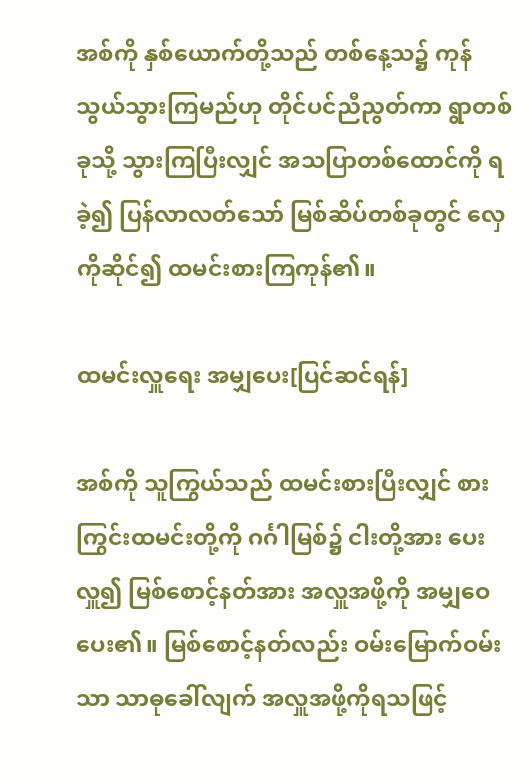အစ်ကို နှစ်ယောက်တို့သည် တစ်နေ့သ၌ ကုန်သွယ်သွားကြမည်ဟု တိုင်ပင်ညီညွတ်ကာ ရွာတစ်ခုသို့ သွားကြပြီးလျှင် အသပြာတစ်ထောင်ကို ရခဲ့၍ ပြန်လာလတ်သော် မြစ်ဆိပ်တစ်ခုတွင် လှေကိုဆိုင်၍ ထမင်းစားကြကုန်၏။

ထမင်းလှူရေး အမျှပေး[ပြင်ဆင်ရန်]

အစ်ကို သူကြွယ်သည် ထမင်းစားပြီးလျှင် စားကြွင်းထမင်းတို့ကို ဂင်္ဂါမြစ်၌ ငါးတို့အား ပေးလှူ၍ မြစ်စောင့်နတ်အား အလှူအဖို့ကို အမျှဝေပေး၏။ မြစ်စောင့်နတ်လည်း ဝမ်းမြောက်ဝမ်းသာ သာဓုခေါ်လျက် အလှူအဖို့ကိုရသဖြင့်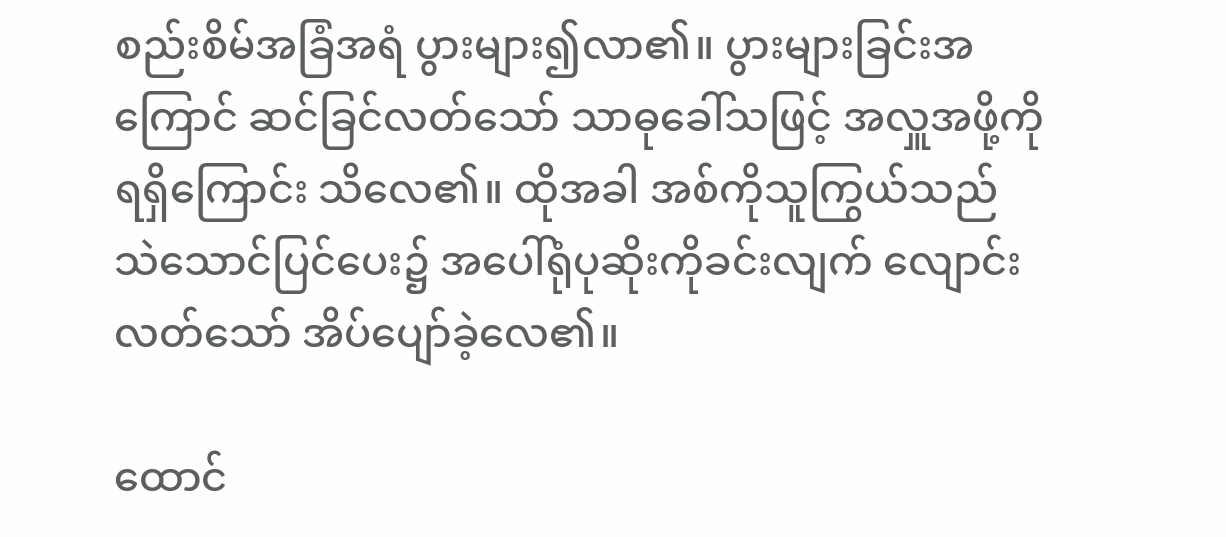စည်းစိမ်အခြံအရံ ပွားများ၍လာ၏။ ပွားများခြင်းအကြောင် ဆင်ခြင်လတ်သော် သာဓုခေါ်သဖြင့် အလှူအဖို့ကိုရရှိကြောင်း သိလေ၏။ ထိုအခါ အစ်ကိုသူကြွယ်သည် သဲသောင်ပြင်ပေး၌ အပေါ်ရုံပုဆိုးကိုခင်းလျက် လျောင်းလတ်သော် အိပ်ပျော်ခဲ့လေ၏။

ထောင်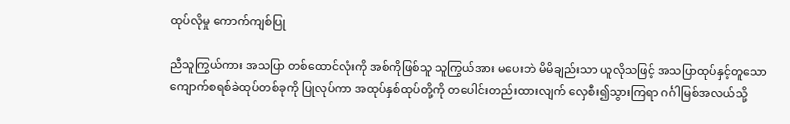ထုပ်လိုမှု ကောက်ကျစ်ပြု

ညီသူကြွယ်ကား အသပြာ တစ်ထောင်လုံးကို အစ်ကိုဖြစ်သူ သူကြွယ်အား မပေးဘဲ မိမိချည်းသာ ယူလိုသဖြင့် အသပြာထုပ်နှင့်တူသော ကျောက်စရစ်ခဲထုပ်တစ်ခုကို ပြုလုပ်ကာ အထုပ်နှစ်ထုပ်တို့ကို တပေါင်းတည်းထားလျက် လှေစီး၍သွားကြရာ ဂင်္ဂါမြစ်အလယ်သို့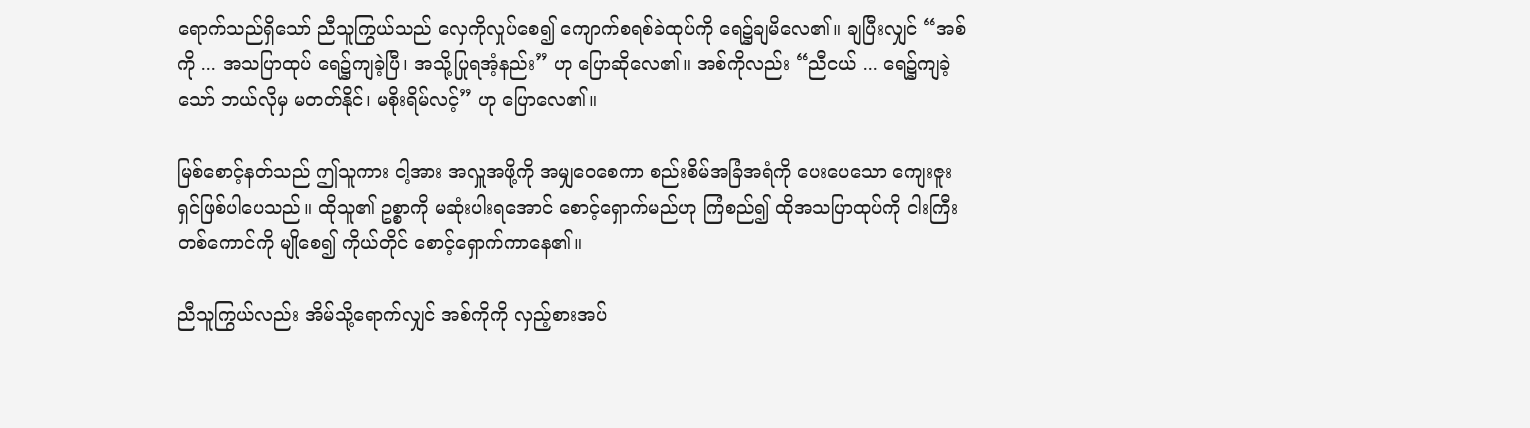ရောက်သည်ရှိသော် ညီသူကြွယ်သည် လှေကိုလှုပ်စေ၍ ကျောက်စရစ်ခဲထုပ်ကို ရေ၌ချမိလေ၏။ ချပြီးလျှင် “အစ်ကို ... အသပြာထုပ် ရေ၌ကျခဲ့ပြီ၊ အသို့ပြုရအံ့နည်း” ဟု ပြောဆိုလေ၏။ အစ်ကိုလည်း “ညီငယ် ... ရေ၌ကျခဲ့သော် ဘယ်လိုမှ မတတ်နိုင်၊ မစိုးရိမ်လင့်” ဟု ပြောလေ၏။

မြစ်စောင့်နတ်သည် ဤသူကား ငါ့အား အလှူအဖို့ကို အမျှဝေစေကာ စည်းစိမ်အခြံအရံကို ပေးပေသော ကျေးဇူးရှင်ဖြစ်ပါပေသည်။ ထိုသူ၏ ဥစ္စာကို မဆုံးပါးရအောင် စောင့်ရှောက်မည်ဟု ကြံစည်၍ ထိုအသပြာထုပ်ကို ငါးကြီးတစ်ကောင်ကို မျိုစေ၍ ကိုယ်တိုင် စောင့်ရှောက်ကာနေ၏။

ညီသူကြွယ်လည်း အိမ်သို့ရောက်လျှင် အစ်ကိုကို လှည့်စားအပ်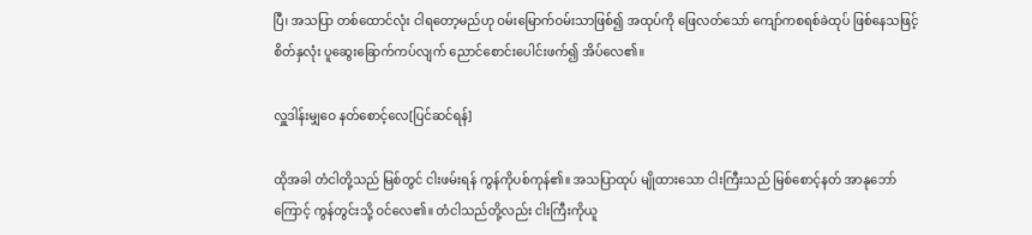ပြီ၊ အသပြာ တစ်ထောင်လုံး ငါရတော့မည်ဟု ဝမ်းမြောက်ဝမ်းသာဖြစ်၍ အထုပ်ကို ဖြေလတ်သော် ကျော်ကစရစ်ခဲထုပ် ဖြစ်နေသဖြင့် စိတ်နှလုံး ပူဆွေးခြောက်ကပ်လျက် ညောင်စောင်းပေါင်းဖက်၍ အိပ်လေ၏။

လှူဒါန်းမျှဝေ နတ်စောင့်လေ[ပြင်ဆင်ရန်]

ထိုအခါ တံငါတို့သည် မြစ်တွင် ငါးဖမ်းရန် ကွန်ကိုပစ်ကုန်၏။ အသပြာထုပ် မျိုထားသော ငါးကြီးသည် မြစ်စောင့်နတ် အာနုဘော်ကြောင့် ကွန်တွင်းသို့ ဝင်လေ၏။ တံငါသည်တို့လည်း ငါးကြီးကိုယူ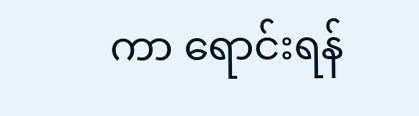ကာ ရောင်းရန်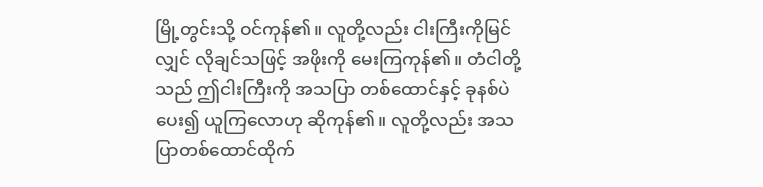မြို့တွင်းသို့ ဝင်ကုန်၏။ လူတို့လည်း ငါးကြီးကိုမြင်လျှင် လိုချင်သဖြင့် အဖိုးကို မေးကြကုန်၏။ တံငါတို့သည် ဤငါးကြီးကို အသပြာ တစ်ထောင်နှင့် ခုနစ်ပဲပေး၍ ယူကြလောဟု ဆိုကုန်၏။ လူတို့လည်း အသပြာတစ်ထောင်ထိုက်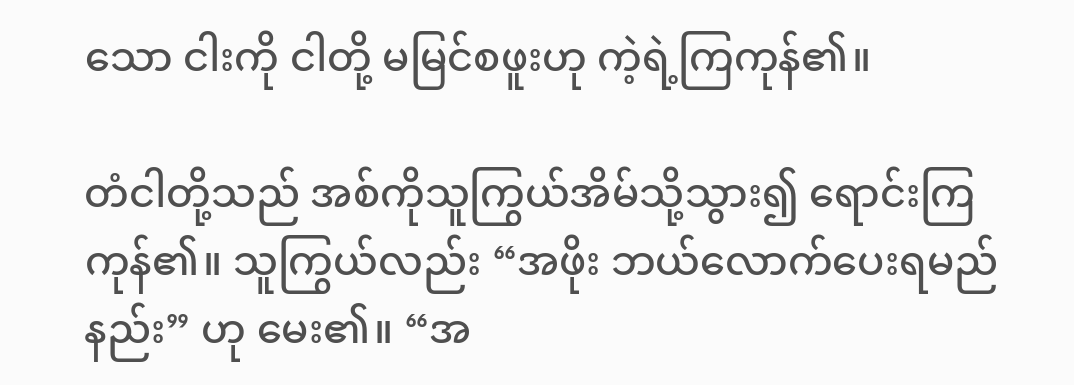သော ငါးကို ငါတို့ မမြင်စဖူးဟု ကဲ့ရဲ့ကြကုန်၏။

တံငါတို့သည် အစ်ကိုသူကြွယ်အိမ်သို့သွား၍ ရောင်းကြကုန်၏။ သူကြွယ်လည်း “အဖိုး ဘယ်လောက်ပေးရမည်နည်း” ဟု မေး၏။ “အ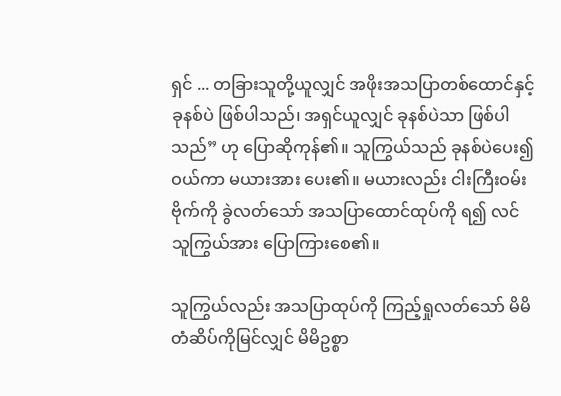ရှင် ... တခြားသူတို့ယူလျှင် အဖိုးအသပြာတစ်ထောင်နှင့် ခုနစ်ပဲ ဖြစ်ပါသည်၊ အရှင်ယူလျှင် ခုနစ်ပဲသာ ဖြစ်ပါသည်” ဟု ပြောဆိုကုန်၏။ သူကြွယ်သည် ခုနစ်ပဲပေး၍ဝယ်ကာ မယားအား ပေး၏။ မယားလည်း ငါးကြီးဝမ်းဗိုက်ကို ခွဲလတ်သော် အသပြာထောင်ထုပ်ကို ရ၍ လင်သူကြွယ်အား ပြောကြားစေ၏။

သူကြွယ်လည်း အသပြာထုပ်ကို ကြည့်ရှုလတ်သော် မိမိတံဆိပ်ကိုမြင်လျှင် မိမိဥစ္စာ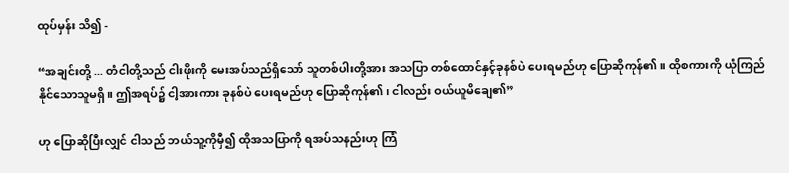ထုပ်မှန်း သိ၍ -

“အချင်းတို့ ... တံငါတို့သည် ငါးဖိုးကို မေးအပ်သည်ရှိသော် သူတစ်ပါးတို့အား အသပြာ တစ်ထောင်နှင့်ခုနစ်ပဲ ပေးရမည်ဟု ပြောဆိုကုန်၏။ ထိုစကားကို ယုံကြည်နိုင်သောသူမရှိ။ ဤအရပ်၌ ငါ့အားကား ခုနစ်ပဲ ပေးရမည်ဟု ပြောဆိုကုန်၏၊ ငါလည်း ဝယ်ယူမိချေ၏”

ဟု ပြောဆိုပြီးလျှင် ငါသည် ဘယ်သူ့ကိုမှီ၍ ထိုအသပြာကို ရအပ်သနည်းဟု ကြံ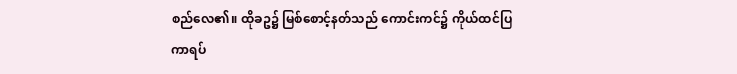စည်လေ၏။ ထိုခဥ၌ မြစ်စောင့်နတ်သည် ကောင်းကင်၌ ကိုယ်ထင်ပြကာရပ်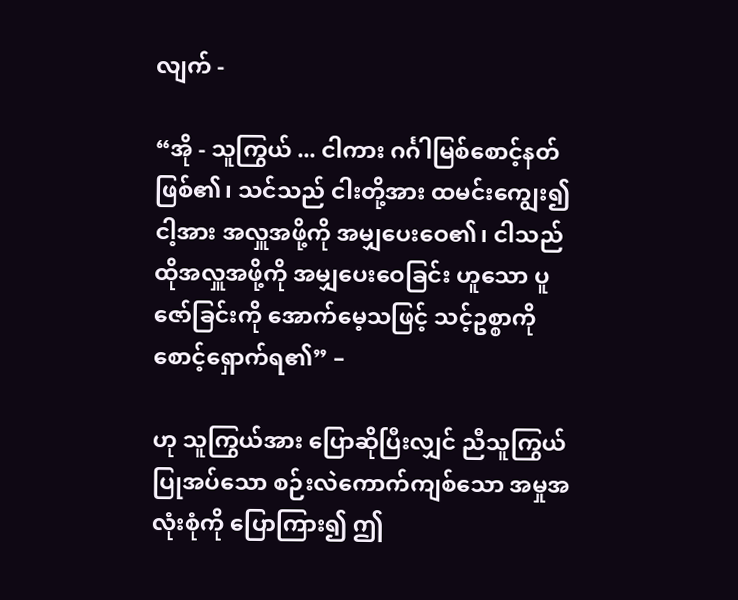လျက် -

“အို - သူကြွယ် ... ငါကား ဂင်္ဂါမြစ်စောင့်နတ် ဖြစ်၏၊ သင်သည် ငါးတို့အား ထမင်းကျွေး၍ ငါ့အား အလှူအဖို့ကို အမျှပေးဝေ၏၊ ငါသည် ထိုအလှူအဖို့ကို အမျှပေးဝေခြင်း ဟူသော ပူဇော်ခြင်းကို အောက်မေ့သဖြင့် သင့်ဥစ္စာကို စောင့်ရှောက်ရ၏” –

ဟု သူကြွယ်အား ပြောဆိုပြီးလျှင် ညီသူကြွယ် ပြုအပ်သော စဉ်းလဲကောက်ကျစ်သော အမှုအလုံးစုံကို ပြောကြား၍ ဤ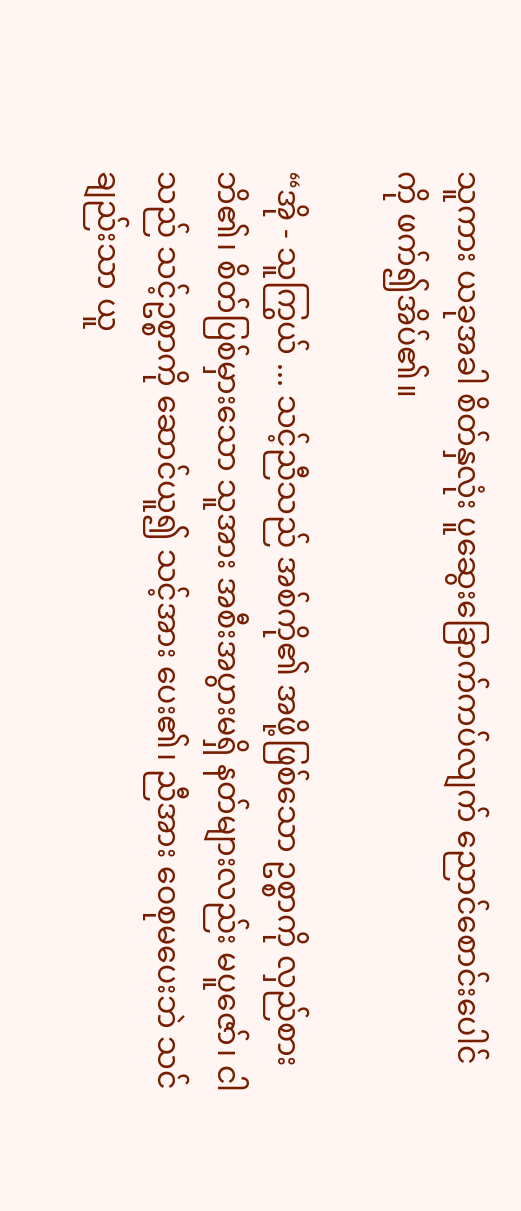သူကား ယခုအခါ စိတ်နှလုံး ပူဆွေးခြောက်ကပ်လျက် ညောင်စောင်းပေါင်ကို ဖက်၍အိပ်၏။

“အို - သူကြွယ် ... သင့်ညီသည် အစ်ကို၏ အဖို့ဖြစ်သော ဥစ္စာကို လှည်စားဘိ၏၊ စိတ်ပြစ်မှားသော သူအား အစီးအပွားမရှိ နတ်များလည်း မပူဇော်၊ ငါသည် သင့်ဥစ္စာကို ဆောင်ယူ၍ သင့်အား ပေး၏၊ ညီအား ဝေစုမပေးဘဲ သင်ချည်းသာ ယူ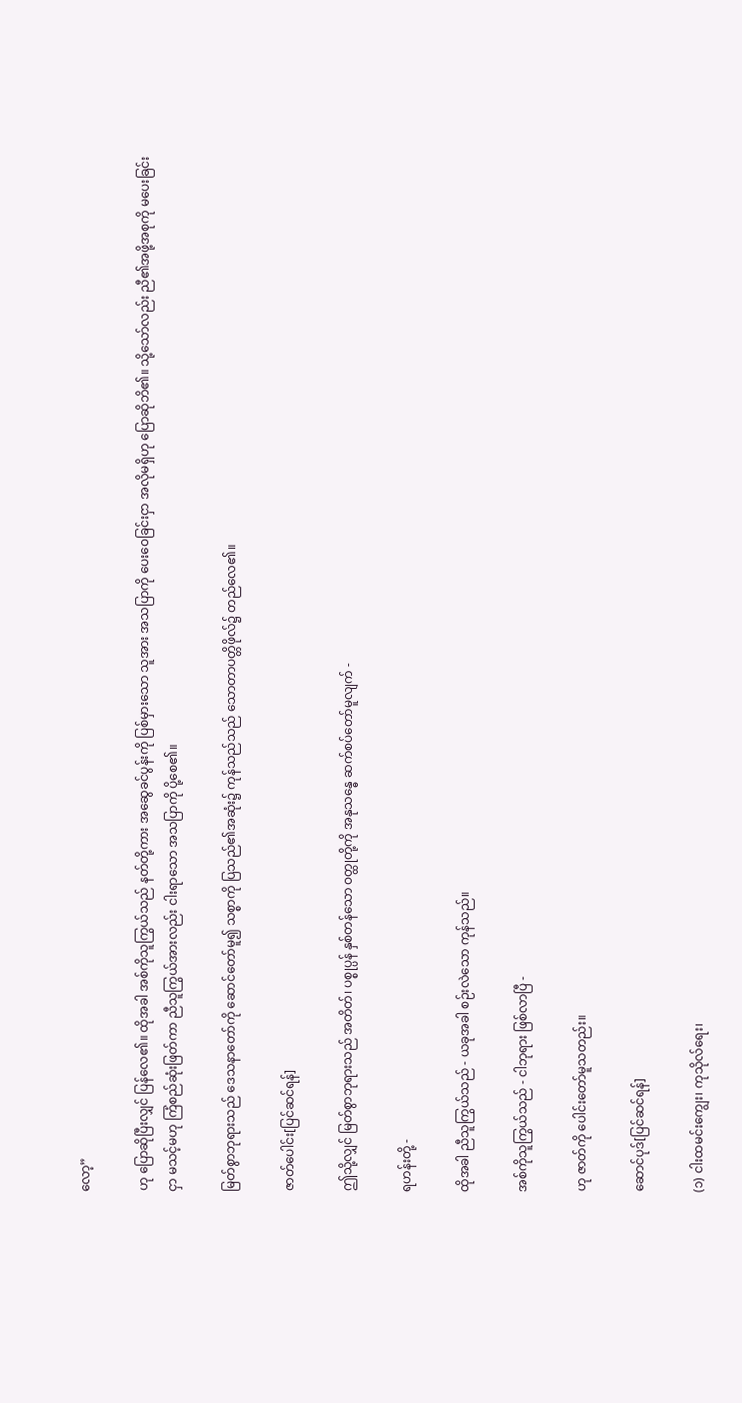လော့”

ဟု ပြောဆိုပြီးလျှင် ပြန်လေ၏။ ထိုအခါ အစ်ကိုသူကြွယ်သည် နတ်တို့ကား အဆွေခင်ပွန်းကို ပြစ်မှားသော သူအား အသပြာကို ပေးဝေခြင်းငှာ အလိုမရှိဟု ပြောဆိုဘိ၏။ သို့သော်လည်း ညီ၏အဖို့အစုကို မပေးခြင်းငှာ မသင့်မဟု ကြံစည်ဆုံးဖြတ်ကာ ညီသူကြွယ်အားလည်း ငါးရာသော အသပြာကို ပို့စေ၏။

မြတ်စွာဘုရားသည် ဒေသနာတော်ကို ဆောင်တော်မူ၍ သစ္စာကို ပြသည်၏အဆုံး၌ ကုန်သည်သည် သောတာပတ္တိဖိုလ်၌ တည်လေ၏။

ဇာတ်ပေါင်း[ပြင်ဆင်ရန်]

ဤသို့လျှင် မြတ်စွာဘုရားသည် အတိတ်၊ ပစ္စုပ္ပန် နှစ်တန်သော ဝတ္ထုတို့ကို အနုသန္ဓေ ဆက်စပ်တော်မူလျက် -

ရဟန်းတို့ -

ထိုအခါ ညီသူကြွယ်သည် - ယခုအခါ စဉ်းလဲသော ကုန်သည်။

အစ်ကိုသူကြွယ်သည် - ငါဘုရား ဖြစ်လာပြီ -

ဟု ဇာတ်ကို ပေါင်းတော်မူသတည်း။

ဆောင်ပုဒ်[ပြင်ဆင်ရန်]

(၁) ငါးထမင်းကျွေး၊ ကုသိုလ်ရေး၊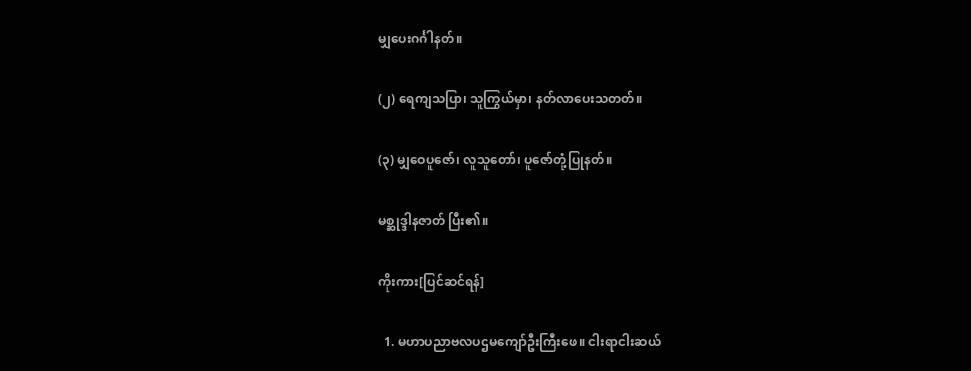မျှပေးဂင်္ဂါနတ်။

(၂) ရေကျသပြာ၊ သူကြွယ်မှာ၊ နတ်လာပေးသတတ်။

(၃) မျှဝေပူဇော်၊ လူသူတော်၊ ပူဇော်တုံ့ပြုနတ်။

မစ္ဆုဒ္ဒါနဇာတ် ပြီး၏။

ကိုးကား[ပြင်ဆင်ရန်]

  1. မဟာပညာဗလပဌမကျော်ဦးကြီးဖေ။ ငါးရာငါးဆယ်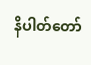နိပါတ်တော်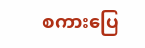စကားပြေ